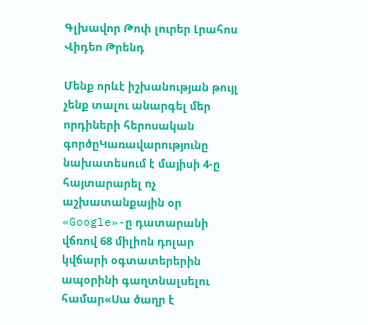Գլխավոր Թոփ լուրեր Լրահոս Վիդեո Թրենդ

Մենք որևէ իշխանության թույլ չենք տալու անարգել մեր որդիների հերոսական գործըԿառավարությունը նախատեսում է մայիսի 4-ը հայտարարել ոչ աշխատանքային օր «Google»-ը դատարանի վճռով 68 միլիոն դոլար կվճարի օգտատերերին ապօրինի գաղտնալսելու համար«Սա ծաղր է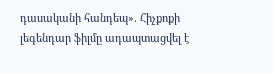դասականի հանդեպ». Հիչքոքի լեգենդար ֆիլմը ադապտացվել է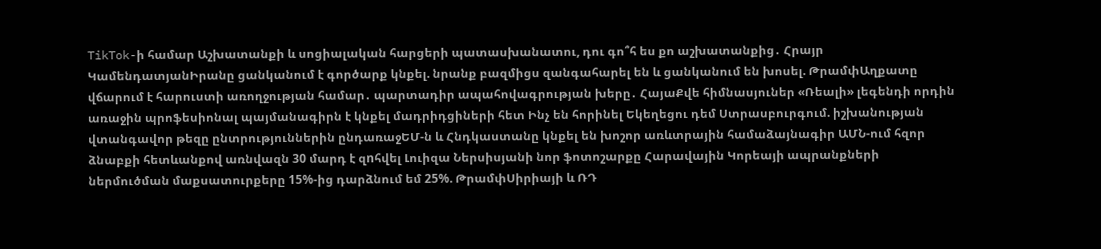TikTok-ի համար Աշխատանքի և սոցիալական հարցերի պատասխանատու, դու գո՞հ ես քո աշխատանքից․ Հրայր ԿամենդատյանԻրանը ցանկանում է գործարք կնքել. նրանք բազմիցս զանգահարել են և ցանկանում են խոսել. ԹրամփԱղքատը վճարում է հարուստի առողջության համար․ պարտադիր ապահովագրության խերը․ ՀայաՔվե հիմնասյուներ «Ռեալի» լեգենդի որդին առաջին պրոֆեսիոնալ պայմանագիրն է կնքել մադրիդցիների հետ Ինչ են հորինել Եկեղեցու դեմ Ստրասբուրգում. իշխանության վտանգավոր թեզը ընտրություններին ընդառաջԵՄ-ն և Հնդկաստանը կնքել են խոշոր առևտրային համաձայնագիր ԱՄՆ-ում հզոր ձնաբքի հետևանքով առնվազն 30 մարդ է զnհվել Լուիզա Ներսիսյանի նոր ֆոտոշարքը Հարավային Կորեայի ապրանքների ներմուծման մաքսատուրքերը 15%-ից դարձնում եմ 25%. ԹրամփՍիրիայի և ՌԴ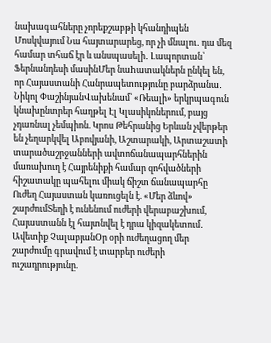նախագահները չորեքշաբթի կհանդիպեն Մոսկվայում Նա հայտարարեց, որ չի մնալու․ դա մեզ համար տհաճ էր և անսպասելի․ Լապորտան՝ Ֆերնանդեսի մասինՄեր նաhատակներն ընկել են, որ Հայաստանի Հանրապետությունը բարձրանա․ Նիկոլ ՓաշինյանՎախենամ՝ «Ռեալի» երկրպագուն կնախընտրեր հաղթել Էլ Կլասիկոներում, բայց չդառնալ չեմպիոն. Կրոս Թեհրանից Երևան չվերթեր են չեղարկվել Աբովյանի, Աշտարակի, Արտաշատի տարածաշրջանների ավտոճանապարհներին մառախուղ է Հայրենիքի համար զոհվածների հիշատակը պահելու միակ ճիշտ ճանապարհը Ուժեղ Հայաստան կառուցելն է. «Մեր ձևով» շարժումՏեղի է ունենում ուժերի վերաբաշխում, Հայաստանն էլ հայտնվել է դրա կիզակետում․ Ավետիք ՉալաբյանՕր օրի ուժեղացող մեր շարժումը գրավում է տարբեր ուժերի ուշադրությունը.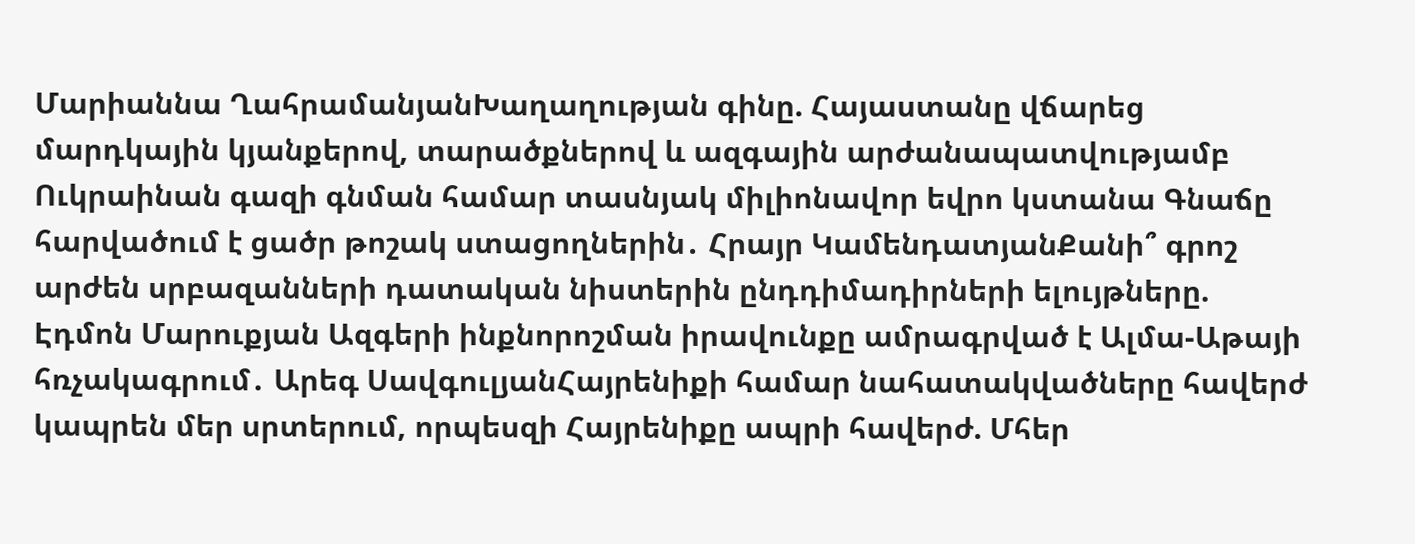Մարիաննա ՂահրամանյանԽաղաղության գինը. Հայաստանը վճարեց մարդկային կյանքերով, տարածքներով և ազգային արժանապատվությամբ Ուկրաինան գազի գնման համար տասնյակ միլիոնավոր եվրո կստանա Գնաճը հարվածում է ցածր թոշակ ստացողներին․ Հրայր ԿամենդատյանՔանի՞ գրոշ արժեն սրբազանների դատական նիստերին ընդդիմադիրների ելույթները. Էդմոն Մարուքյան Ազգերի ինքնորոշման իրավունքը ամրագրված է Ալմա-Աթայի հռչակագրում․ Արեգ ՍավգուլյանՀայրենիքի համար նահատակվածները հավերժ կապրեն մեր սրտերում, որպեսզի Հայրենիքը ապրի հավերժ. Մհեր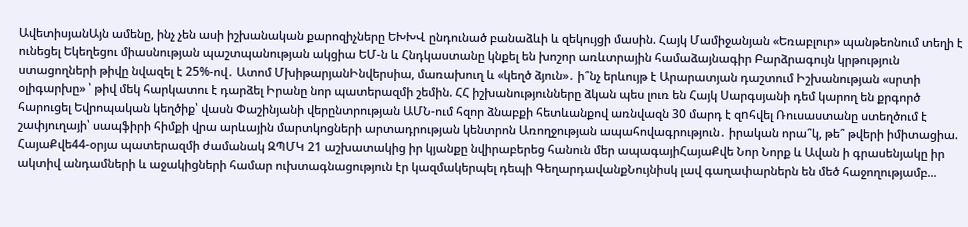ԱվետիսյանԱյն ամենը, ինչ չեն ասի իշխանական քարոզիչները ԵԽԽՎ ընդունած բանաձևի և զեկույցի մասին. Հայկ Մամիջանյան «Եռաբլուր» պանթեոնում տեղի է ունեցել Եկեղեցու միասնության պաշտպանության ակցիա ԵՄ-ն և Հնդկաստանը կնքել են խոշոր առևտրային համաձայնագիր Բարձրագույն կրթություն ստացողների թիվը նվազել է 25%-ով․ Ատոմ ՄխիթարյանԻնվերսիա, մառախուղ և «կեղծ ձյուն»․ ի՞նչ երևույթ է Արարատյան դաշտում Իշխանության «սրտի օլիգարխը» ՝ թիվ մեկ հարկատու է դարձել Իրանը նոր պատերազմի շեմին. ՀՀ իշխանությունները ձկան պես լուռ են Հայկ Սարգսյանի դեմ կարող են քրգործ հարուցել Եվրոպական կեղծիք՝ վասն Փաշինյանի վերընտրության ԱՄՆ-ում հզոր ձնաբքի հետևանքով առնվազն 30 մարդ է զnհվել Ռուսաստանը ստեղծում է շափյուղայի՝ սապֆիրի հիմքի վրա արևային մարտկոցների արտադրության կենտրոն Առողջության ապահովագրություն․ իրական որա՞կ, թե՞ թվերի իմիտացիա. ՀայաՔվե44-օրյա պատերազմի ժամանակ ԶՊՄԿ 21 աշխատակից իր կյանքը նվիրաբերեց հանուն մեր ապագայիՀայաՔվե Նոր Նորք և Ավան ի գրասենյակը իր ակտիվ անդամների և աջակիցների համար ուխտագնացություն էր կազմակերպել դեպի ԳեղարդավանքՆույնիսկ լավ գաղափարներն են մեծ հաջողությամբ...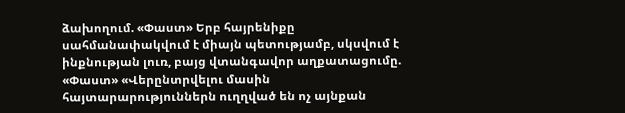ձախողում. «Փաստ» Երբ հայրենիքը սահմանափակվում է միայն պետությամբ, սկսվում է ինքնության լուռ, բայց վտանգավոր աղքատացումը. «Փաստ» «Վերընտրվելու մասին հայտարարություններն ուղղված են ոչ այնքան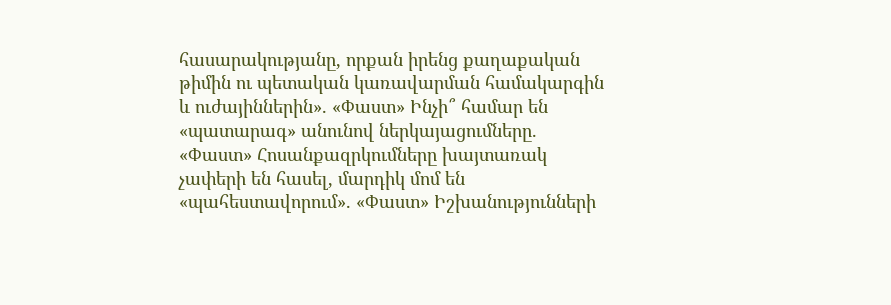հասարակությանը, որքան իրենց քաղաքական թիմին ու պետական կառավարման համակարգին և ուժայիններին». «Փաստ» Ինչի՞ համար են «պատարագ» անունով ներկայացումները. «Փաստ» Հոսանքազրկումները խայտառակ չափերի են հասել, մարդիկ մոմ են «պահեստավորում». «Փաստ» Իշխանությունների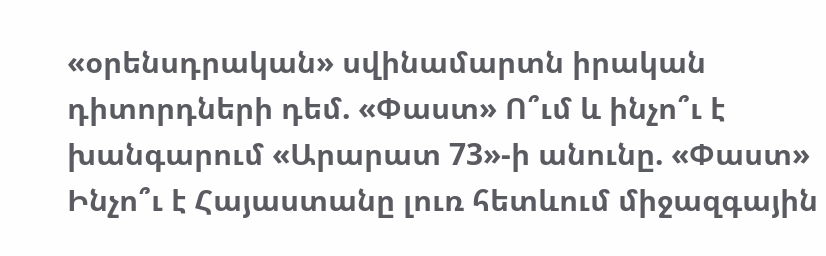«օրենսդրական» սվինամարտն իրական դիտորդների դեմ. «Փաստ» Ո՞ւմ և ինչո՞ւ է խանգարում «Արարատ 73»-ի անունը. «Փաստ» Ինչո՞ւ է Հայաստանը լուռ հետևում միջազգային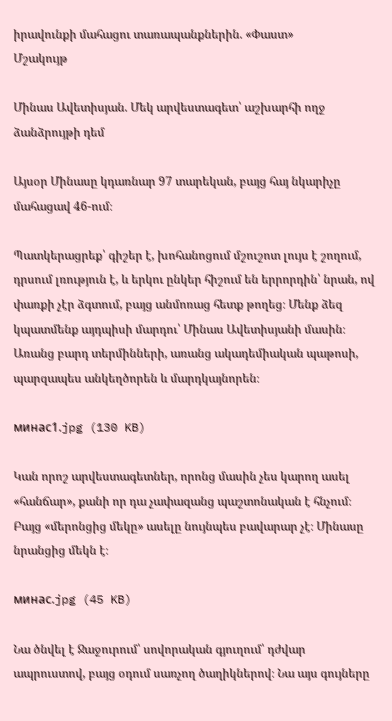իրավունքի մահացու տառապանքներին. «Փաստ»
Մշակույթ

Մինաս Ավետիսյան. Մեկ արվեստագետ՝ աշխարհի ողջ ձանձրույթի դեմ

Այսօր Մինասը կդառնար 97 տարեկան, բայց հայ նկարիչը մահացավ 46-ում։

Պատկերացրեք՝ գիշեր է, խոհանոցում մշուշոտ լույս է շողում, դրսում լռություն է, և երկու ընկեր հիշում են երրորդին՝ նրան, ով փառքի չէր ձգտում, բայց անմոռաց հետք թողեց։ Մենք ձեզ կպատմենք այդպիսի մարդու՝ Մինաս Ավետիսյանի մասին։ Առանց բարդ տերմինների, առանց ակադեմիական պաթոսի, պարզապես անկեղծորեն և մարդկայնորեն։

минас1.jpg (130 KB)

Կան որոշ արվեստագետներ, որոնց մասին չես կարող ասել «հանճար», քանի որ դա չափազանց պաշտոնական է հնչում։ Բայց «մերոնցից մեկը» ասելը նույնպես բավարար չէ։ Մինասը նրանցից մեկն է։

минас.jpg (45 KB)

Նա ծնվել է Ջաջուրում՝ սովորական գյուղում՝ դժվար ապրուստով, բայց օդում սառչող ծաղիկներով։ Նա այս գույները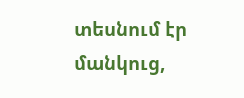տեսնում էր մանկուց,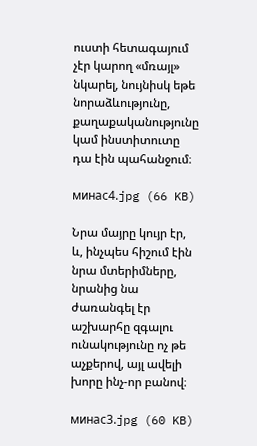ուստի հետագայում չէր կարող «մռայլ» նկարել, նույնիսկ եթե նորաձևությունը, քաղաքականությունը կամ ինստիտուտը դա էին պահանջում։

минас4.jpg (66 KB)

Նրա մայրը կույր էր, և, ինչպես հիշում էին նրա մտերիմները, նրանից նա ժառանգել էր աշխարհը զգալու ունակությունը ոչ թե աչքերով, այլ ավելի խորը ինչ-որ բանով։

минас3.jpg (60 KB)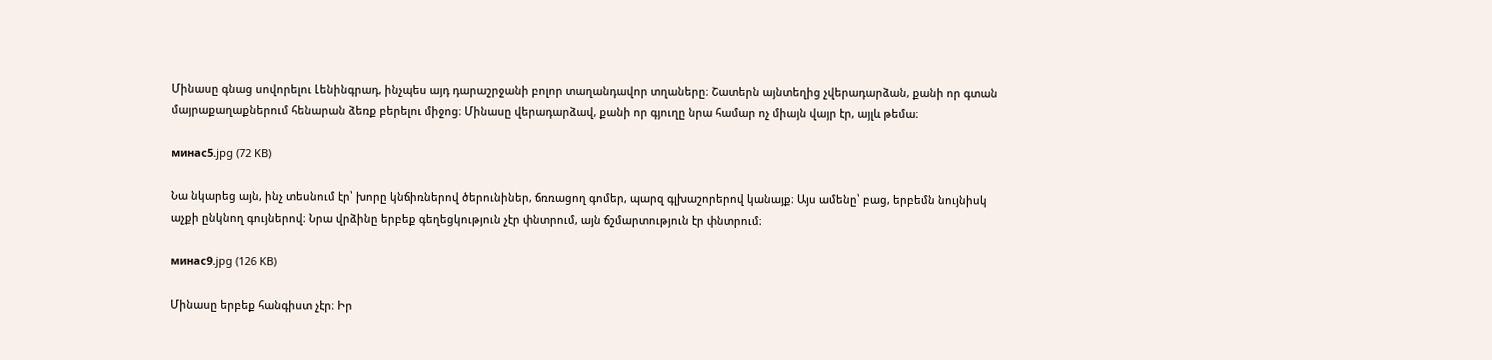Մինասը գնաց սովորելու Լենինգրադ, ինչպես այդ դարաշրջանի բոլոր տաղանդավոր տղաները։ Շատերն այնտեղից չվերադարձան, քանի որ գտան մայրաքաղաքներում հենարան ձեռք բերելու միջոց։ Մինասը վերադարձավ, քանի որ գյուղը նրա համար ոչ միայն վայր էր, այլև թեմա։

минас5.jpg (72 KB)

Նա նկարեց այն, ինչ տեսնում էր՝ խորը կնճիռներով ծերունիներ, ճռռացող գոմեր, պարզ գլխաշորերով կանայք։ Այս ամենը՝ բաց, երբեմն նույնիսկ աչքի ընկնող գույներով։ Նրա վրձինը երբեք գեղեցկություն չէր փնտրում, այն ճշմարտություն էր փնտրում։

минас9.jpg (126 KB)

Մինասը երբեք հանգիստ չէր։ Իր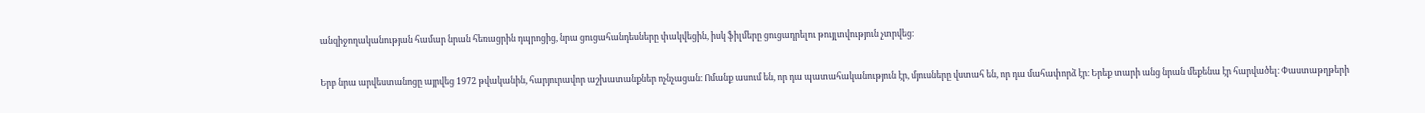անզիջողականության համար նրան հեռացրին դպրոցից, նրա ցուցահանդեսները փակվեցին, իսկ ֆիլմերը ցուցադրելու թույլտվություն չտրվեց։

Երբ նրա արվեստանոցը այրվեց 1972 թվականին, հարյուրավոր աշխատանքներ ոչնչացան։ Ոմանք ասում են, որ դա պատահականություն էր, մյուսները վստահ են, որ դա մահափորձ էր։ Երեք տարի անց նրան մեքենա էր հարվածել։ Փաստաթղթերի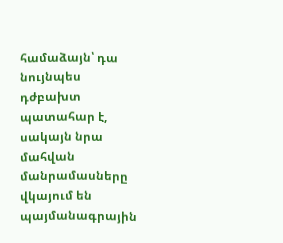համաձայն՝ դա նույնպես դժբախտ պատահար է, սակայն նրա մահվան մանրամասները վկայում են պայմանագրային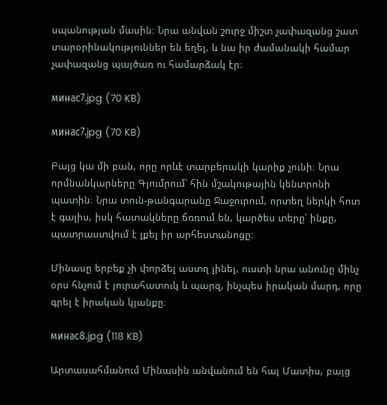սպանության մասին։ Նրա անվան շուրջ միշտ չափազանց շատ տարօրինակություններ են եղել, և նա իր ժամանակի համար չափազանց պայծառ ու համարձակ էր։

минас7.jpg (70 KB)

минас7.jpg (70 KB)

Բայց կա մի բան, որը որևէ տարբերակի կարիք չունի։ Նրա որմնանկարները Գյումրում՝ հին մշակութային կենտրոնի պատին։ Նրա տուն-թանգարանը Ջաջուրում, որտեղ ներկի հոտ է գալիս, իսկ հատակները ճռռում են, կարծես տերը՝ ինքը, պատրաստվում է լքել իր արհեստանոցը։

Մինասը երբեք չի փորձել աստղ լինել, ուստի նրա անունը մինչ օրս հնչում է յուրահատուկ և պարզ, ինչպես իրական մարդ, որը գրել է իրական կյանքը։

минас8.jpg (118 KB)

Արտասահմանում Մինասին անվանում են հայ Մատիս, բայց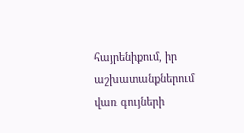հայրենիքում, իր աշխատանքներում վառ գույների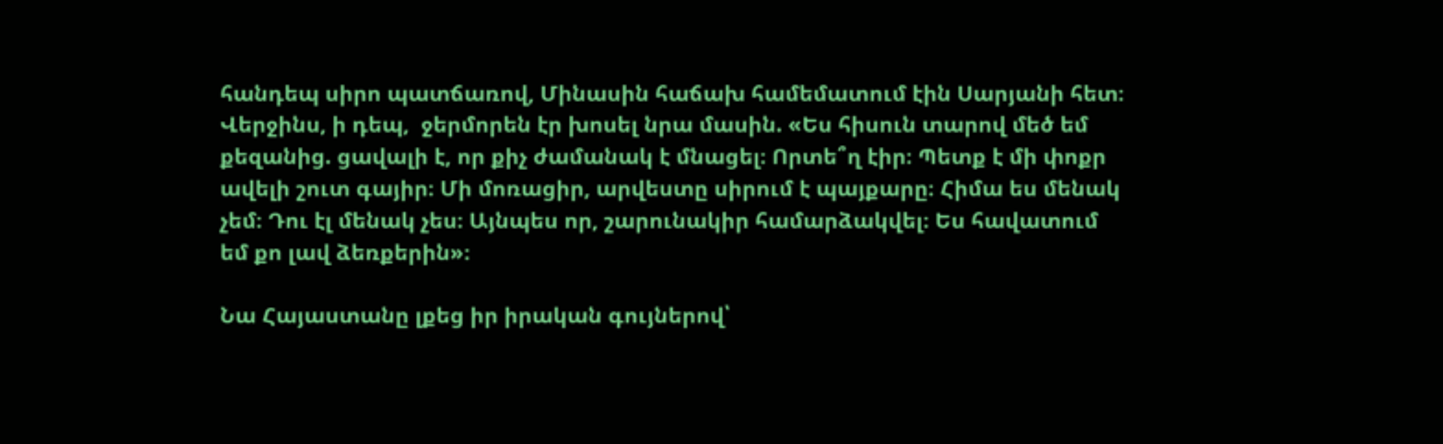հանդեպ սիրո պատճառով, Մինասին հաճախ համեմատում էին Սարյանի հետ։ Վերջինս, ի դեպ,  ջերմորեն էր խոսել նրա մասին. «Ես հիսուն տարով մեծ եմ քեզանից. ցավալի է, որ քիչ ժամանակ է մնացել։ Որտե՞ղ էիր։ Պետք է մի փոքր ավելի շուտ գայիր։ Մի մոռացիր, արվեստը սիրում է պայքարը։ Հիմա ես մենակ չեմ։ Դու էլ մենակ չես։ Այնպես որ, շարունակիր համարձակվել։ Ես հավատում եմ քո լավ ձեռքերին»։

Նա Հայաստանը լքեց իր իրական գույներով՝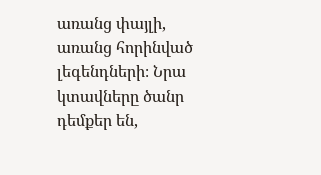առանց փայլի, առանց հորինված լեգենդների։ Նրա կտավները ծանր դեմքեր են,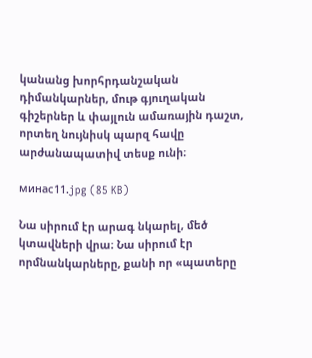կանանց խորհրդանշական դիմանկարներ, մութ գյուղական գիշերներ և փայլուն ամառային դաշտ, որտեղ նույնիսկ պարզ հավը արժանապատիվ տեսք ունի։

минас11.jpg (85 KB)

Նա սիրում էր արագ նկարել, մեծ կտավների վրա։ Նա սիրում էր որմնանկարները, քանի որ «պատերը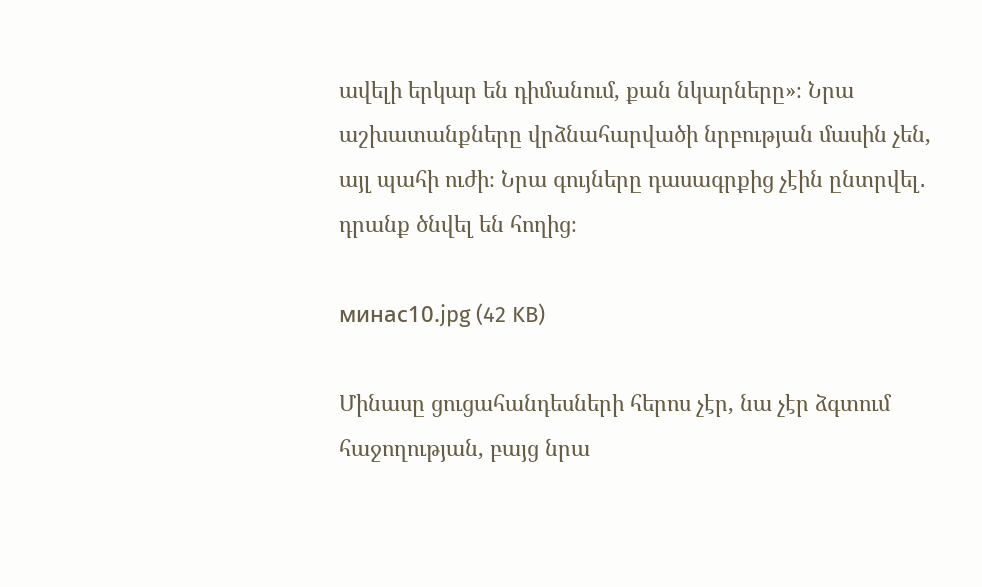ավելի երկար են դիմանում, քան նկարները»։ Նրա աշխատանքները վրձնահարվածի նրբության մասին չեն, այլ պահի ուժի։ Նրա գույները դասագրքից չէին ընտրվել․ դրանք ծնվել են հողից։

минас10.jpg (42 KB)

Մինասը ցուցահանդեսների հերոս չէր, նա չէր ձգտում հաջողության, բայց նրա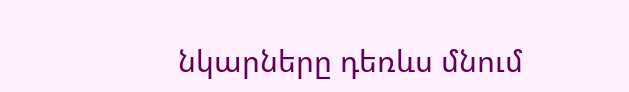նկարները դեռևս մնում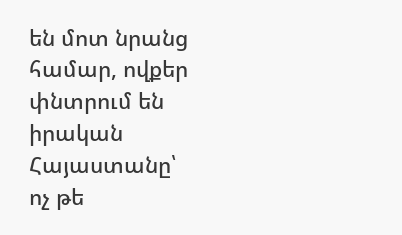են մոտ նրանց համար, ովքեր փնտրում են իրական Հայաստանը՝ ոչ թե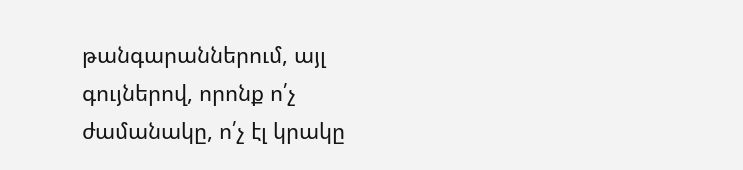թանգարաններում, այլ գույներով, որոնք ո՛չ ժամանակը, ո՛չ էլ կրակը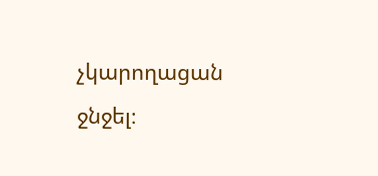չկարողացան ջնջել։